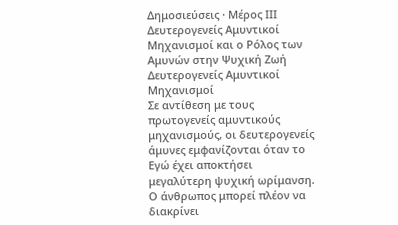Δημοσιεύσεις · Μέρος ΙΙΙ
Δευτερογενείς Αμυντικοί Μηχανισμοί και ο Ρόλος των Αμυνών στην Ψυχική Ζωή
Δευτερογενείς Αμυντικοί Μηχανισμοί
Σε αντίθεση με τους πρωτογενείς αμυντικούς μηχανισμούς, οι δευτερογενείς άμυνες εμφανίζονται όταν το Εγώ έχει αποκτήσει μεγαλύτερη ψυχική ωρίμανση. Ο άνθρωπος μπορεί πλέον να διακρίνει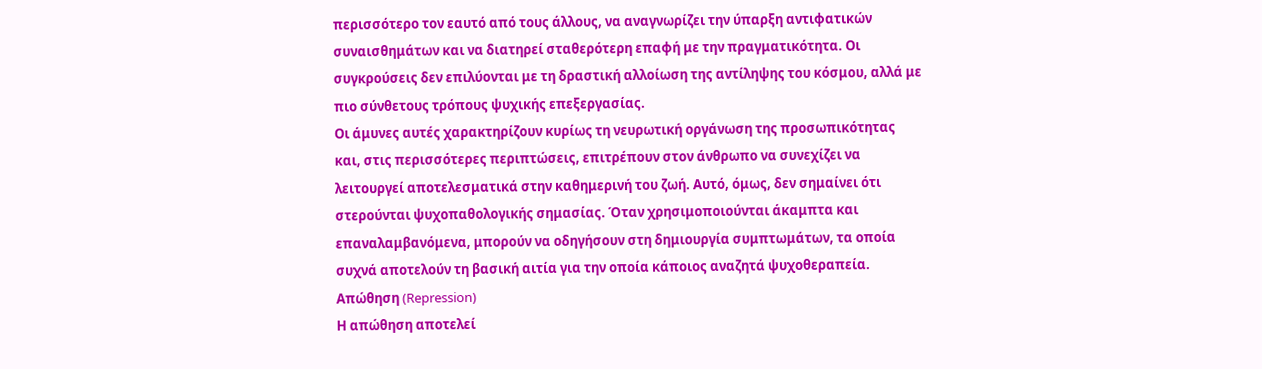περισσότερο τον εαυτό από τους άλλους, να αναγνωρίζει την ύπαρξη αντιφατικών συναισθημάτων και να διατηρεί σταθερότερη επαφή με την πραγματικότητα. Οι συγκρούσεις δεν επιλύονται με τη δραστική αλλοίωση της αντίληψης του κόσμου, αλλά με πιο σύνθετους τρόπους ψυχικής επεξεργασίας.
Οι άμυνες αυτές χαρακτηρίζουν κυρίως τη νευρωτική οργάνωση της προσωπικότητας και, στις περισσότερες περιπτώσεις, επιτρέπουν στον άνθρωπο να συνεχίζει να λειτουργεί αποτελεσματικά στην καθημερινή του ζωή. Αυτό, όμως, δεν σημαίνει ότι στερούνται ψυχοπαθολογικής σημασίας. Όταν χρησιμοποιούνται άκαμπτα και επαναλαμβανόμενα, μπορούν να οδηγήσουν στη δημιουργία συμπτωμάτων, τα οποία συχνά αποτελούν τη βασική αιτία για την οποία κάποιος αναζητά ψυχοθεραπεία.
Απώθηση (Repression)
Η απώθηση αποτελεί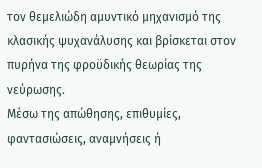τον θεμελιώδη αμυντικό μηχανισμό της κλασικής ψυχανάλυσης και βρίσκεται στον πυρήνα της φροϋδικής θεωρίας της νεύρωσης.
Μέσω της απώθησης, επιθυμίες, φαντασιώσεις, αναμνήσεις ή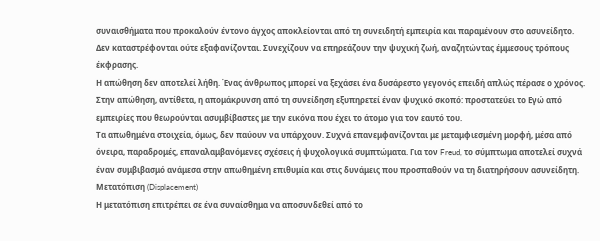συναισθήματα που προκαλούν έντονο άγχος αποκλείονται από τη συνειδητή εμπειρία και παραμένουν στο ασυνείδητο. Δεν καταστρέφονται ούτε εξαφανίζονται. Συνεχίζουν να επηρεάζουν την ψυχική ζωή, αναζητώντας έμμεσους τρόπους έκφρασης.
Η απώθηση δεν αποτελεί λήθη. Ένας άνθρωπος μπορεί να ξεχάσει ένα δυσάρεστο γεγονός επειδή απλώς πέρασε ο χρόνος. Στην απώθηση, αντίθετα, η απομάκρυνση από τη συνείδηση εξυπηρετεί έναν ψυχικό σκοπό: προστατεύει το Εγώ από εμπειρίες που θεωρούνται ασυμβίβαστες με την εικόνα που έχει το άτομο για τον εαυτό του.
Τα απωθημένα στοιχεία, όμως, δεν παύουν να υπάρχουν. Συχνά επανεμφανίζονται με μεταμφιεσμένη μορφή, μέσα από όνειρα, παραδρομές, επαναλαμβανόμενες σχέσεις ή ψυχολογικά συμπτώματα. Για τον Freud, το σύμπτωμα αποτελεί συχνά έναν συμβιβασμό ανάμεσα στην απωθημένη επιθυμία και στις δυνάμεις που προσπαθούν να τη διατηρήσουν ασυνείδητη.
Μετατόπιση (Displacement)
Η μετατόπιση επιτρέπει σε ένα συναίσθημα να αποσυνδεθεί από το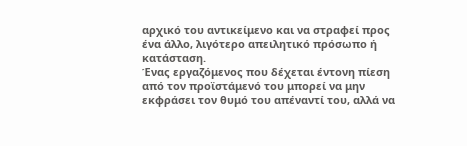αρχικό του αντικείμενο και να στραφεί προς ένα άλλο, λιγότερο απειλητικό πρόσωπο ή κατάσταση.
Ένας εργαζόμενος που δέχεται έντονη πίεση από τον προϊστάμενό του μπορεί να μην εκφράσει τον θυμό του απέναντί του, αλλά να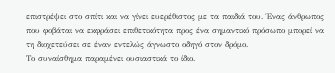επιστρέψει στο σπίτι και να γίνει ευερέθιστος με τα παιδιά του. Ένας άνθρωπος που φοβάται να εκφράσει επιθετικότητα προς ένα σημαντικό πρόσωπο μπορεί να τη διοχετεύσει σε έναν εντελώς άγνωστο οδηγό στον δρόμο.
Το συναίσθημα παραμένει ουσιαστικά το ίδιο.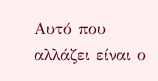Αυτό που αλλάζει είναι ο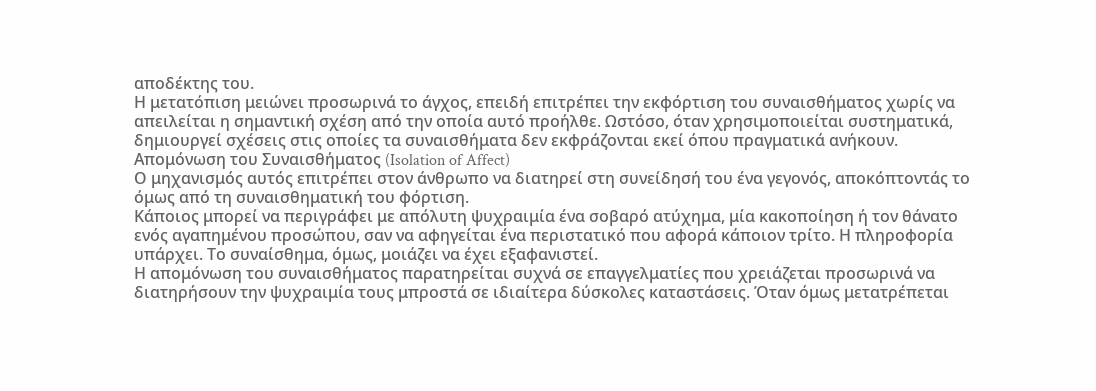αποδέκτης του.
Η μετατόπιση μειώνει προσωρινά το άγχος, επειδή επιτρέπει την εκφόρτιση του συναισθήματος χωρίς να απειλείται η σημαντική σχέση από την οποία αυτό προήλθε. Ωστόσο, όταν χρησιμοποιείται συστηματικά, δημιουργεί σχέσεις στις οποίες τα συναισθήματα δεν εκφράζονται εκεί όπου πραγματικά ανήκουν.
Απομόνωση του Συναισθήματος (Isolation of Affect)
Ο μηχανισμός αυτός επιτρέπει στον άνθρωπο να διατηρεί στη συνείδησή του ένα γεγονός, αποκόπτοντάς το όμως από τη συναισθηματική του φόρτιση.
Κάποιος μπορεί να περιγράφει με απόλυτη ψυχραιμία ένα σοβαρό ατύχημα, μία κακοποίηση ή τον θάνατο ενός αγαπημένου προσώπου, σαν να αφηγείται ένα περιστατικό που αφορά κάποιον τρίτο. Η πληροφορία υπάρχει. Το συναίσθημα, όμως, μοιάζει να έχει εξαφανιστεί.
Η απομόνωση του συναισθήματος παρατηρείται συχνά σε επαγγελματίες που χρειάζεται προσωρινά να διατηρήσουν την ψυχραιμία τους μπροστά σε ιδιαίτερα δύσκολες καταστάσεις. Όταν όμως μετατρέπεται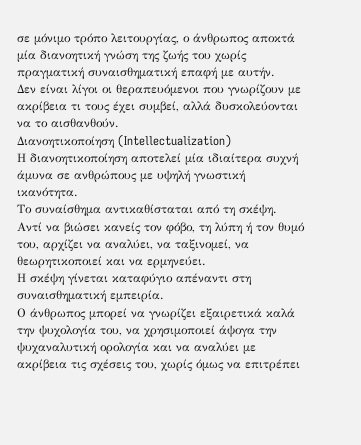σε μόνιμο τρόπο λειτουργίας, ο άνθρωπος αποκτά μία διανοητική γνώση της ζωής του χωρίς πραγματική συναισθηματική επαφή με αυτήν.
Δεν είναι λίγοι οι θεραπευόμενοι που γνωρίζουν με ακρίβεια τι τους έχει συμβεί, αλλά δυσκολεύονται να το αισθανθούν.
Διανοητικοποίηση (Intellectualization)
Η διανοητικοποίηση αποτελεί μία ιδιαίτερα συχνή άμυνα σε ανθρώπους με υψηλή γνωστική ικανότητα.
Το συναίσθημα αντικαθίσταται από τη σκέψη. Αντί να βιώσει κανείς τον φόβο, τη λύπη ή τον θυμό του, αρχίζει να αναλύει, να ταξινομεί, να θεωρητικοποιεί και να ερμηνεύει.
Η σκέψη γίνεται καταφύγιο απέναντι στη συναισθηματική εμπειρία.
Ο άνθρωπος μπορεί να γνωρίζει εξαιρετικά καλά την ψυχολογία του, να χρησιμοποιεί άψογα την ψυχαναλυτική ορολογία και να αναλύει με ακρίβεια τις σχέσεις του, χωρίς όμως να επιτρέπει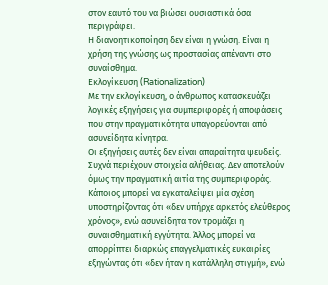στον εαυτό του να βιώσει ουσιαστικά όσα περιγράφει.
Η διανοητικοποίηση δεν είναι η γνώση. Είναι η χρήση της γνώσης ως προστασίας απέναντι στο συναίσθημα.
Εκλογίκευση (Rationalization)
Με την εκλογίκευση, ο άνθρωπος κατασκευάζει λογικές εξηγήσεις για συμπεριφορές ή αποφάσεις που στην πραγματικότητα υπαγορεύονται από ασυνείδητα κίνητρα.
Οι εξηγήσεις αυτές δεν είναι απαραίτητα ψευδείς. Συχνά περιέχουν στοιχεία αλήθειας. Δεν αποτελούν όμως την πραγματική αιτία της συμπεριφοράς.
Κάποιος μπορεί να εγκαταλείψει μία σχέση υποστηρίζοντας ότι «δεν υπήρχε αρκετός ελεύθερος χρόνος», ενώ ασυνείδητα τον τρομάζει η συναισθηματική εγγύτητα. Άλλος μπορεί να απορρίπτει διαρκώς επαγγελματικές ευκαιρίες εξηγώντας ότι «δεν ήταν η κατάλληλη στιγμή», ενώ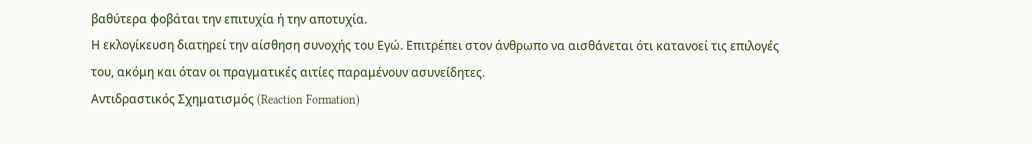βαθύτερα φοβάται την επιτυχία ή την αποτυχία.
Η εκλογίκευση διατηρεί την αίσθηση συνοχής του Εγώ. Επιτρέπει στον άνθρωπο να αισθάνεται ότι κατανοεί τις επιλογές του, ακόμη και όταν οι πραγματικές αιτίες παραμένουν ασυνείδητες.
Αντιδραστικός Σχηματισμός (Reaction Formation)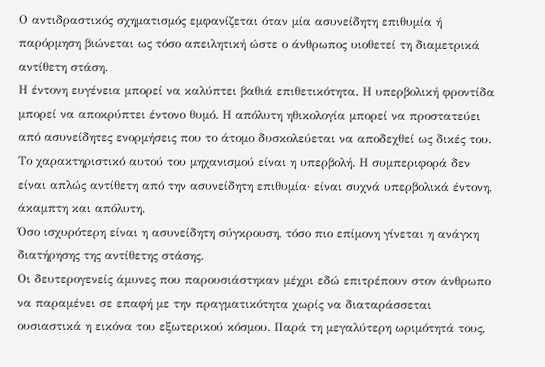Ο αντιδραστικός σχηματισμός εμφανίζεται όταν μία ασυνείδητη επιθυμία ή παρόρμηση βιώνεται ως τόσο απειλητική ώστε ο άνθρωπος υιοθετεί τη διαμετρικά αντίθετη στάση.
Η έντονη ευγένεια μπορεί να καλύπτει βαθιά επιθετικότητα. Η υπερβολική φροντίδα μπορεί να αποκρύπτει έντονο θυμό. Η απόλυτη ηθικολογία μπορεί να προστατεύει από ασυνείδητες ενορμήσεις που το άτομο δυσκολεύεται να αποδεχθεί ως δικές του.
Το χαρακτηριστικό αυτού του μηχανισμού είναι η υπερβολή. Η συμπεριφορά δεν είναι απλώς αντίθετη από την ασυνείδητη επιθυμία· είναι συχνά υπερβολικά έντονη, άκαμπτη και απόλυτη.
Όσο ισχυρότερη είναι η ασυνείδητη σύγκρουση, τόσο πιο επίμονη γίνεται η ανάγκη διατήρησης της αντίθετης στάσης.
Οι δευτερογενείς άμυνες που παρουσιάστηκαν μέχρι εδώ επιτρέπουν στον άνθρωπο να παραμένει σε επαφή με την πραγματικότητα χωρίς να διαταράσσεται ουσιαστικά η εικόνα του εξωτερικού κόσμου. Παρά τη μεγαλύτερη ωριμότητά τους,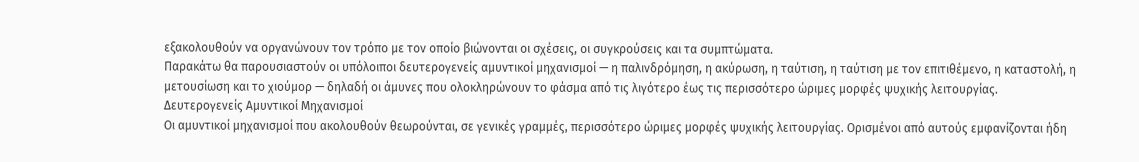εξακολουθούν να οργανώνουν τον τρόπο με τον οποίο βιώνονται οι σχέσεις, οι συγκρούσεις και τα συμπτώματα.
Παρακάτω θα παρουσιαστούν οι υπόλοιποι δευτερογενείς αμυντικοί μηχανισμοί — η παλινδρόμηση, η ακύρωση, η ταύτιση, η ταύτιση με τον επιτιθέμενο, η καταστολή, η μετουσίωση και το χιούμορ — δηλαδή οι άμυνες που ολοκληρώνουν το φάσμα από τις λιγότερο έως τις περισσότερο ώριμες μορφές ψυχικής λειτουργίας.
Δευτερογενείς Αμυντικοί Μηχανισμοί
Οι αμυντικοί μηχανισμοί που ακολουθούν θεωρούνται, σε γενικές γραμμές, περισσότερο ώριμες μορφές ψυχικής λειτουργίας. Ορισμένοι από αυτούς εμφανίζονται ήδη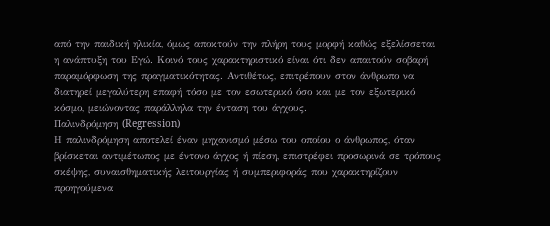από την παιδική ηλικία, όμως αποκτούν την πλήρη τους μορφή καθώς εξελίσσεται η ανάπτυξη του Εγώ. Κοινό τους χαρακτηριστικό είναι ότι δεν απαιτούν σοβαρή παραμόρφωση της πραγματικότητας. Αντιθέτως, επιτρέπουν στον άνθρωπο να διατηρεί μεγαλύτερη επαφή τόσο με τον εσωτερικό όσο και με τον εξωτερικό κόσμο, μειώνοντας παράλληλα την ένταση του άγχους.
Παλινδρόμηση (Regression)
Η παλινδρόμηση αποτελεί έναν μηχανισμό μέσω του οποίου ο άνθρωπος, όταν βρίσκεται αντιμέτωπος με έντονο άγχος ή πίεση, επιστρέφει προσωρινά σε τρόπους σκέψης, συναισθηματικής λειτουργίας ή συμπεριφοράς που χαρακτηρίζουν προηγούμενα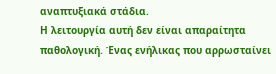αναπτυξιακά στάδια.
Η λειτουργία αυτή δεν είναι απαραίτητα παθολογική. Ένας ενήλικας που αρρωσταίνει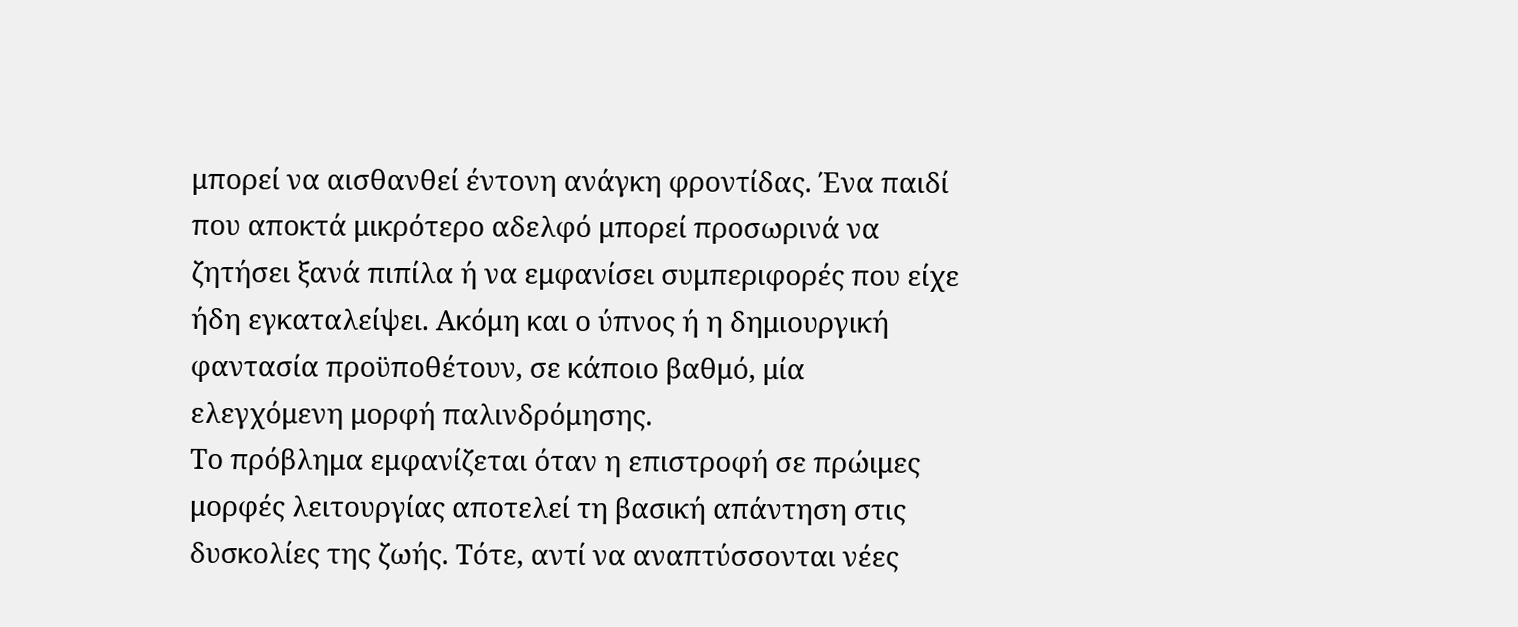μπορεί να αισθανθεί έντονη ανάγκη φροντίδας. Ένα παιδί που αποκτά μικρότερο αδελφό μπορεί προσωρινά να ζητήσει ξανά πιπίλα ή να εμφανίσει συμπεριφορές που είχε ήδη εγκαταλείψει. Ακόμη και ο ύπνος ή η δημιουργική φαντασία προϋποθέτουν, σε κάποιο βαθμό, μία ελεγχόμενη μορφή παλινδρόμησης.
Το πρόβλημα εμφανίζεται όταν η επιστροφή σε πρώιμες μορφές λειτουργίας αποτελεί τη βασική απάντηση στις δυσκολίες της ζωής. Τότε, αντί να αναπτύσσονται νέες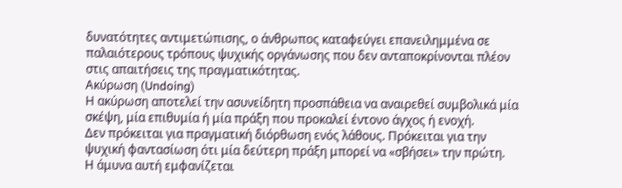δυνατότητες αντιμετώπισης, ο άνθρωπος καταφεύγει επανειλημμένα σε παλαιότερους τρόπους ψυχικής οργάνωσης που δεν ανταποκρίνονται πλέον στις απαιτήσεις της πραγματικότητας.
Ακύρωση (Undoing)
Η ακύρωση αποτελεί την ασυνείδητη προσπάθεια να αναιρεθεί συμβολικά μία σκέψη, μία επιθυμία ή μία πράξη που προκαλεί έντονο άγχος ή ενοχή.
Δεν πρόκειται για πραγματική διόρθωση ενός λάθους. Πρόκειται για την ψυχική φαντασίωση ότι μία δεύτερη πράξη μπορεί να «σβήσει» την πρώτη.
Η άμυνα αυτή εμφανίζεται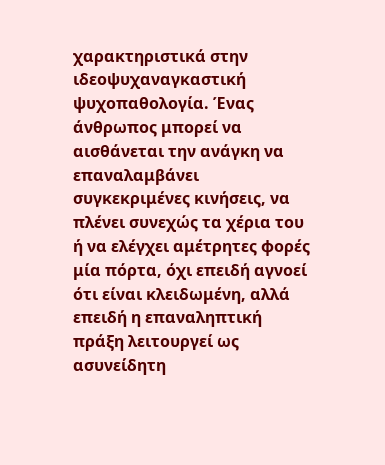χαρακτηριστικά στην ιδεοψυχαναγκαστική ψυχοπαθολογία. Ένας άνθρωπος μπορεί να αισθάνεται την ανάγκη να επαναλαμβάνει συγκεκριμένες κινήσεις, να πλένει συνεχώς τα χέρια του ή να ελέγχει αμέτρητες φορές μία πόρτα, όχι επειδή αγνοεί ότι είναι κλειδωμένη, αλλά επειδή η επαναληπτική πράξη λειτουργεί ως ασυνείδητη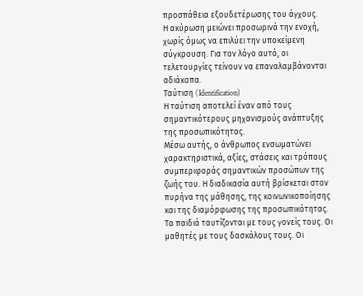προσπάθεια εξουδετέρωσης του άγχους.
Η ακύρωση μειώνει προσωρινά την ενοχή, χωρίς όμως να επιλύει την υποκείμενη σύγκρουση. Για τον λόγο αυτό, οι τελετουργίες τείνουν να επαναλαμβάνονται αδιάκοπα.
Ταύτιση (Identification)
Η ταύτιση αποτελεί έναν από τους σημαντικότερους μηχανισμούς ανάπτυξης της προσωπικότητας.
Μέσω αυτής, ο άνθρωπος ενσωματώνει χαρακτηριστικά, αξίες, στάσεις και τρόπους συμπεριφοράς σημαντικών προσώπων της ζωής του. Η διαδικασία αυτή βρίσκεται στον πυρήνα της μάθησης, της κοινωνικοποίησης και της διαμόρφωσης της προσωπικότητας.
Τα παιδιά ταυτίζονται με τους γονείς τους. Οι μαθητές με τους δασκάλους τους. Οι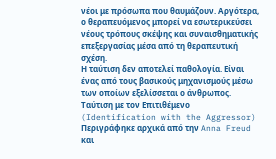νέοι με πρόσωπα που θαυμάζουν. Αργότερα, ο θεραπευόμενος μπορεί να εσωτερικεύσει νέους τρόπους σκέψης και συναισθηματικής επεξεργασίας μέσα από τη θεραπευτική σχέση.
Η ταύτιση δεν αποτελεί παθολογία. Είναι ένας από τους βασικούς μηχανισμούς μέσω των οποίων εξελίσσεται ο άνθρωπος.
Ταύτιση με τον Επιτιθέμενο (Identification with the Aggressor)
Περιγράφηκε αρχικά από την Anna Freud και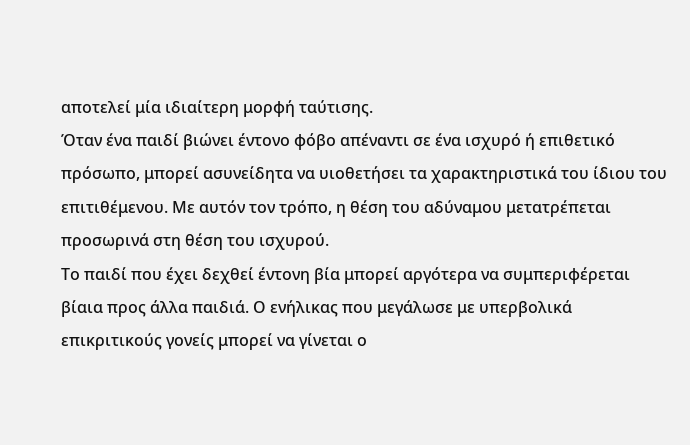αποτελεί μία ιδιαίτερη μορφή ταύτισης.
Όταν ένα παιδί βιώνει έντονο φόβο απέναντι σε ένα ισχυρό ή επιθετικό πρόσωπο, μπορεί ασυνείδητα να υιοθετήσει τα χαρακτηριστικά του ίδιου του επιτιθέμενου. Με αυτόν τον τρόπο, η θέση του αδύναμου μετατρέπεται προσωρινά στη θέση του ισχυρού.
Το παιδί που έχει δεχθεί έντονη βία μπορεί αργότερα να συμπεριφέρεται βίαια προς άλλα παιδιά. Ο ενήλικας που μεγάλωσε με υπερβολικά επικριτικούς γονείς μπορεί να γίνεται ο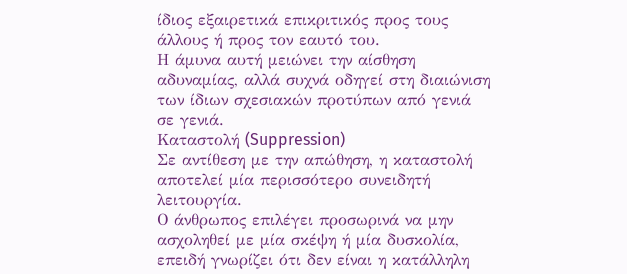ίδιος εξαιρετικά επικριτικός προς τους άλλους ή προς τον εαυτό του.
Η άμυνα αυτή μειώνει την αίσθηση αδυναμίας, αλλά συχνά οδηγεί στη διαιώνιση των ίδιων σχεσιακών προτύπων από γενιά σε γενιά.
Καταστολή (Suppression)
Σε αντίθεση με την απώθηση, η καταστολή αποτελεί μία περισσότερο συνειδητή λειτουργία.
Ο άνθρωπος επιλέγει προσωρινά να μην ασχοληθεί με μία σκέψη ή μία δυσκολία, επειδή γνωρίζει ότι δεν είναι η κατάλληλη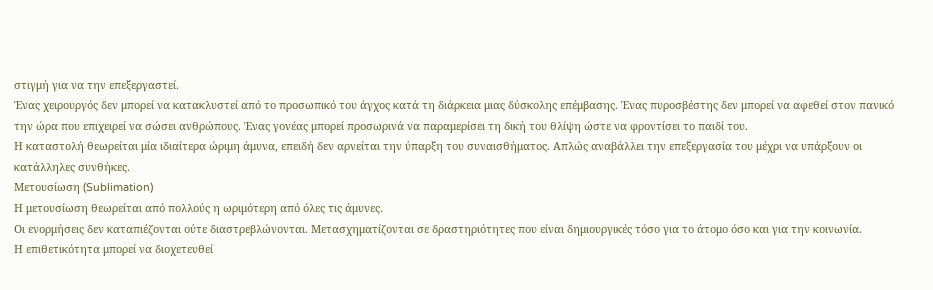στιγμή για να την επεξεργαστεί.
Ένας χειρουργός δεν μπορεί να κατακλυστεί από το προσωπικό του άγχος κατά τη διάρκεια μιας δύσκολης επέμβασης. Ένας πυροσβέστης δεν μπορεί να αφεθεί στον πανικό την ώρα που επιχειρεί να σώσει ανθρώπους. Ένας γονέας μπορεί προσωρινά να παραμερίσει τη δική του θλίψη ώστε να φροντίσει το παιδί του.
Η καταστολή θεωρείται μία ιδιαίτερα ώριμη άμυνα, επειδή δεν αρνείται την ύπαρξη του συναισθήματος. Απλώς αναβάλλει την επεξεργασία του μέχρι να υπάρξουν οι κατάλληλες συνθήκες.
Μετουσίωση (Sublimation)
Η μετουσίωση θεωρείται από πολλούς η ωριμότερη από όλες τις άμυνες.
Οι ενορμήσεις δεν καταπιέζονται ούτε διαστρεβλώνονται. Μετασχηματίζονται σε δραστηριότητες που είναι δημιουργικές τόσο για το άτομο όσο και για την κοινωνία.
Η επιθετικότητα μπορεί να διοχετευθεί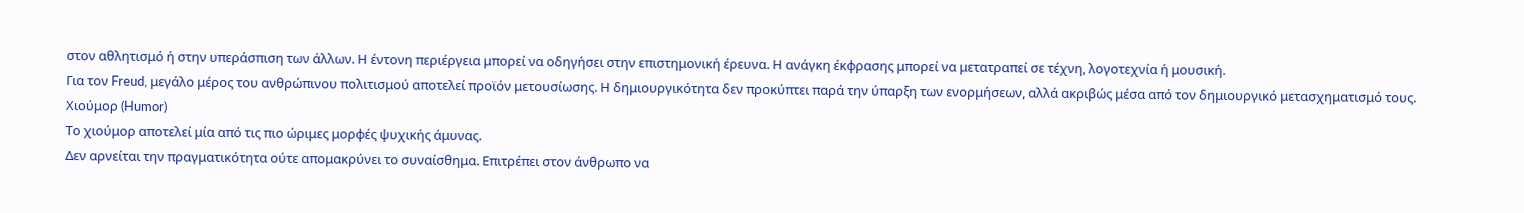στον αθλητισμό ή στην υπεράσπιση των άλλων. Η έντονη περιέργεια μπορεί να οδηγήσει στην επιστημονική έρευνα. Η ανάγκη έκφρασης μπορεί να μετατραπεί σε τέχνη, λογοτεχνία ή μουσική.
Για τον Freud, μεγάλο μέρος του ανθρώπινου πολιτισμού αποτελεί προϊόν μετουσίωσης. Η δημιουργικότητα δεν προκύπτει παρά την ύπαρξη των ενορμήσεων, αλλά ακριβώς μέσα από τον δημιουργικό μετασχηματισμό τους.
Χιούμορ (Humor)
Το χιούμορ αποτελεί μία από τις πιο ώριμες μορφές ψυχικής άμυνας.
Δεν αρνείται την πραγματικότητα ούτε απομακρύνει το συναίσθημα. Επιτρέπει στον άνθρωπο να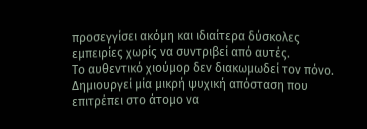προσεγγίσει ακόμη και ιδιαίτερα δύσκολες εμπειρίες χωρίς να συντριβεί από αυτές.
Το αυθεντικό χιούμορ δεν διακωμωδεί τον πόνο. Δημιουργεί μία μικρή ψυχική απόσταση που επιτρέπει στο άτομο να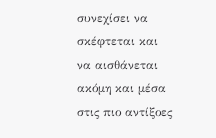συνεχίσει να σκέφτεται και να αισθάνεται ακόμη και μέσα στις πιο αντίξοες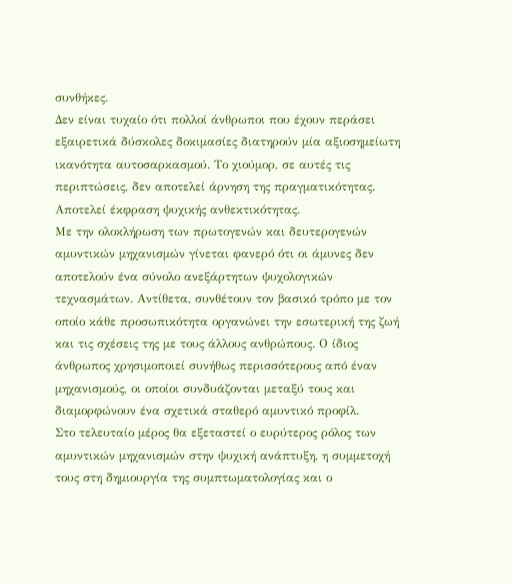συνθήκες.
Δεν είναι τυχαίο ότι πολλοί άνθρωποι που έχουν περάσει εξαιρετικά δύσκολες δοκιμασίες διατηρούν μία αξιοσημείωτη ικανότητα αυτοσαρκασμού. Το χιούμορ, σε αυτές τις περιπτώσεις, δεν αποτελεί άρνηση της πραγματικότητας. Αποτελεί έκφραση ψυχικής ανθεκτικότητας.
Με την ολοκλήρωση των πρωτογενών και δευτερογενών αμυντικών μηχανισμών γίνεται φανερό ότι οι άμυνες δεν αποτελούν ένα σύνολο ανεξάρτητων ψυχολογικών τεχνασμάτων. Αντίθετα, συνθέτουν τον βασικό τρόπο με τον οποίο κάθε προσωπικότητα οργανώνει την εσωτερική της ζωή και τις σχέσεις της με τους άλλους ανθρώπους. Ο ίδιος άνθρωπος χρησιμοποιεί συνήθως περισσότερους από έναν μηχανισμούς, οι οποίοι συνδυάζονται μεταξύ τους και διαμορφώνουν ένα σχετικά σταθερό αμυντικό προφίλ.
Στο τελευταίο μέρος θα εξεταστεί ο ευρύτερος ρόλος των αμυντικών μηχανισμών στην ψυχική ανάπτυξη, η συμμετοχή τους στη δημιουργία της συμπτωματολογίας και ο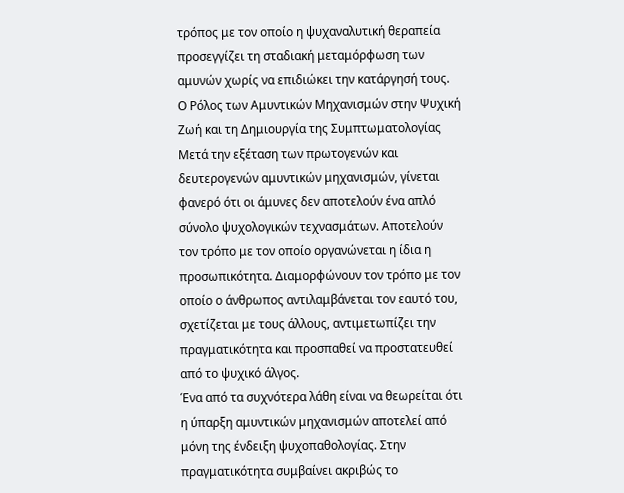τρόπος με τον οποίο η ψυχαναλυτική θεραπεία προσεγγίζει τη σταδιακή μεταμόρφωση των αμυνών χωρίς να επιδιώκει την κατάργησή τους.
Ο Ρόλος των Αμυντικών Μηχανισμών στην Ψυχική Ζωή και τη Δημιουργία της Συμπτωματολογίας
Μετά την εξέταση των πρωτογενών και δευτερογενών αμυντικών μηχανισμών, γίνεται φανερό ότι οι άμυνες δεν αποτελούν ένα απλό σύνολο ψυχολογικών τεχνασμάτων. Αποτελούν τον τρόπο με τον οποίο οργανώνεται η ίδια η προσωπικότητα. Διαμορφώνουν τον τρόπο με τον οποίο ο άνθρωπος αντιλαμβάνεται τον εαυτό του, σχετίζεται με τους άλλους, αντιμετωπίζει την πραγματικότητα και προσπαθεί να προστατευθεί από το ψυχικό άλγος.
Ένα από τα συχνότερα λάθη είναι να θεωρείται ότι η ύπαρξη αμυντικών μηχανισμών αποτελεί από μόνη της ένδειξη ψυχοπαθολογίας. Στην πραγματικότητα συμβαίνει ακριβώς το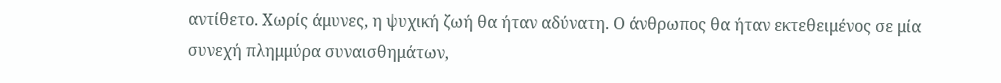αντίθετο. Χωρίς άμυνες, η ψυχική ζωή θα ήταν αδύνατη. Ο άνθρωπος θα ήταν εκτεθειμένος σε μία συνεχή πλημμύρα συναισθημάτων,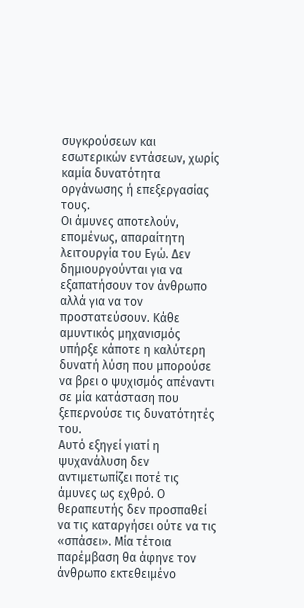συγκρούσεων και εσωτερικών εντάσεων, χωρίς καμία δυνατότητα οργάνωσης ή επεξεργασίας τους.
Οι άμυνες αποτελούν, επομένως, απαραίτητη λειτουργία του Εγώ. Δεν δημιουργούνται για να εξαπατήσουν τον άνθρωπο αλλά για να τον προστατεύσουν. Κάθε αμυντικός μηχανισμός υπήρξε κάποτε η καλύτερη δυνατή λύση που μπορούσε να βρει ο ψυχισμός απέναντι σε μία κατάσταση που ξεπερνούσε τις δυνατότητές του.
Αυτό εξηγεί γιατί η ψυχανάλυση δεν αντιμετωπίζει ποτέ τις άμυνες ως εχθρό. Ο θεραπευτής δεν προσπαθεί να τις καταργήσει ούτε να τις «σπάσει». Μία τέτοια παρέμβαση θα άφηνε τον άνθρωπο εκτεθειμένο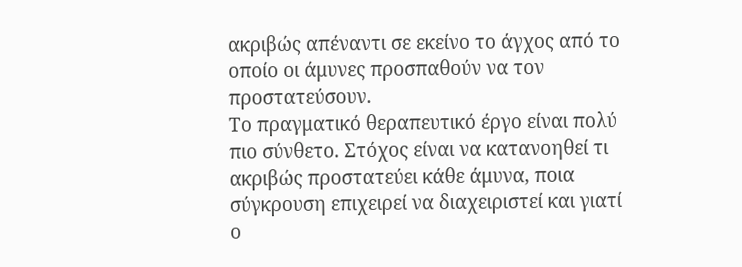ακριβώς απέναντι σε εκείνο το άγχος από το οποίο οι άμυνες προσπαθούν να τον προστατεύσουν.
Το πραγματικό θεραπευτικό έργο είναι πολύ πιο σύνθετο. Στόχος είναι να κατανοηθεί τι ακριβώς προστατεύει κάθε άμυνα, ποια σύγκρουση επιχειρεί να διαχειριστεί και γιατί ο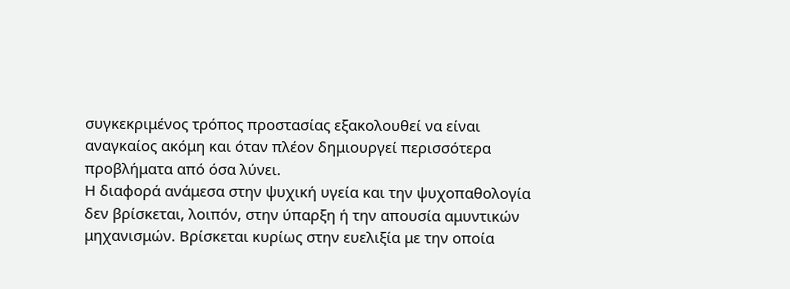συγκεκριμένος τρόπος προστασίας εξακολουθεί να είναι αναγκαίος ακόμη και όταν πλέον δημιουργεί περισσότερα προβλήματα από όσα λύνει.
Η διαφορά ανάμεσα στην ψυχική υγεία και την ψυχοπαθολογία δεν βρίσκεται, λοιπόν, στην ύπαρξη ή την απουσία αμυντικών μηχανισμών. Βρίσκεται κυρίως στην ευελιξία με την οποία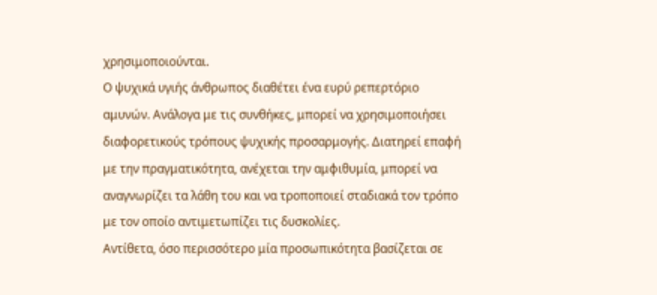χρησιμοποιούνται.
Ο ψυχικά υγιής άνθρωπος διαθέτει ένα ευρύ ρεπερτόριο αμυνών. Ανάλογα με τις συνθήκες, μπορεί να χρησιμοποιήσει διαφορετικούς τρόπους ψυχικής προσαρμογής. Διατηρεί επαφή με την πραγματικότητα, ανέχεται την αμφιθυμία, μπορεί να αναγνωρίζει τα λάθη του και να τροποποιεί σταδιακά τον τρόπο με τον οποίο αντιμετωπίζει τις δυσκολίες.
Αντίθετα, όσο περισσότερο μία προσωπικότητα βασίζεται σε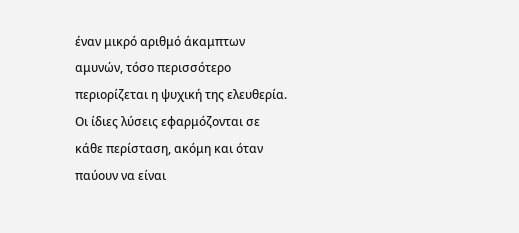έναν μικρό αριθμό άκαμπτων αμυνών, τόσο περισσότερο περιορίζεται η ψυχική της ελευθερία. Οι ίδιες λύσεις εφαρμόζονται σε κάθε περίσταση, ακόμη και όταν παύουν να είναι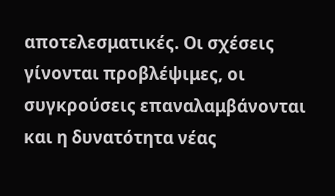αποτελεσματικές. Οι σχέσεις γίνονται προβλέψιμες, οι συγκρούσεις επαναλαμβάνονται και η δυνατότητα νέας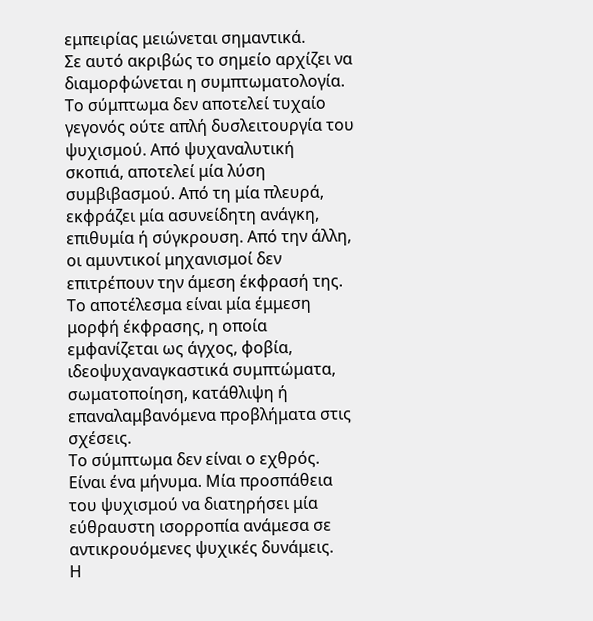εμπειρίας μειώνεται σημαντικά.
Σε αυτό ακριβώς το σημείο αρχίζει να διαμορφώνεται η συμπτωματολογία.
Το σύμπτωμα δεν αποτελεί τυχαίο γεγονός ούτε απλή δυσλειτουργία του ψυχισμού. Από ψυχαναλυτική σκοπιά, αποτελεί μία λύση συμβιβασμού. Από τη μία πλευρά, εκφράζει μία ασυνείδητη ανάγκη, επιθυμία ή σύγκρουση. Από την άλλη, οι αμυντικοί μηχανισμοί δεν επιτρέπουν την άμεση έκφρασή της. Το αποτέλεσμα είναι μία έμμεση μορφή έκφρασης, η οποία εμφανίζεται ως άγχος, φοβία, ιδεοψυχαναγκαστικά συμπτώματα, σωματοποίηση, κατάθλιψη ή επαναλαμβανόμενα προβλήματα στις σχέσεις.
Το σύμπτωμα δεν είναι ο εχθρός. Είναι ένα μήνυμα. Μία προσπάθεια του ψυχισμού να διατηρήσει μία εύθραυστη ισορροπία ανάμεσα σε αντικρουόμενες ψυχικές δυνάμεις.
Η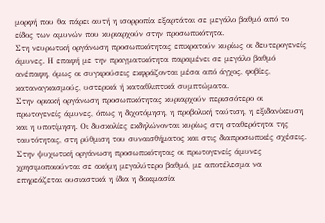μορφή που θα πάρει αυτή η ισορροπία εξαρτάται σε μεγάλο βαθμό από το είδος των αμυνών που κυριαρχούν στην προσωπικότητα.
Στη νευρωτική οργάνωση προσωπικότητας επικρατούν κυρίως οι δευτερογενείς άμυνες. Η επαφή με την πραγματικότητα παραμένει σε μεγάλο βαθμό ανέπαφη, όμως οι συγκρούσεις εκφράζονται μέσα από άγχος, φοβίες, καταναγκασμούς, υστερικά ή καταθλιπτικά συμπτώματα.
Στην οριακή οργάνωση προσωπικότητας κυριαρχούν περισσότερο οι πρωτογενείς άμυνες, όπως η διχοτόμηση, η προβολική ταύτιση, η εξιδανίκευση και η υποτίμηση. Οι δυσκολίες εκδηλώνονται κυρίως στη σταθερότητα της ταυτότητας, στη ρύθμιση του συναισθήματος και στις διαπροσωπικές σχέσεις.
Στην ψυχωτική οργάνωση προσωπικότητας οι πρωτογενείς άμυνες χρησιμοποιούνται σε ακόμη μεγαλύτερο βαθμό, με αποτέλεσμα να επηρεάζεται ουσιαστικά η ίδια η δοκιμασία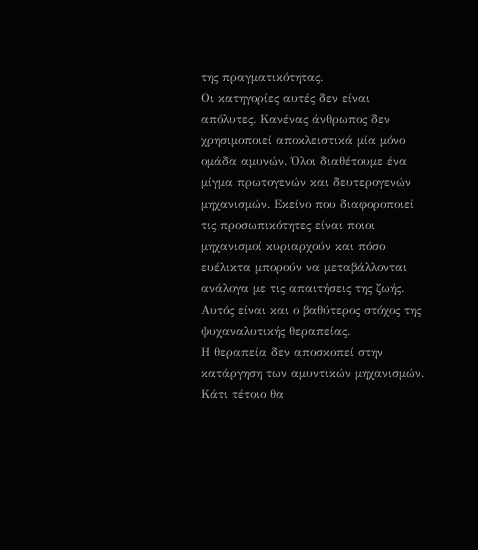της πραγματικότητας.
Οι κατηγορίες αυτές δεν είναι απόλυτες. Κανένας άνθρωπος δεν χρησιμοποιεί αποκλειστικά μία μόνο ομάδα αμυνών. Όλοι διαθέτουμε ένα μίγμα πρωτογενών και δευτερογενών μηχανισμών. Εκείνο που διαφοροποιεί τις προσωπικότητες είναι ποιοι μηχανισμοί κυριαρχούν και πόσο ευέλικτα μπορούν να μεταβάλλονται ανάλογα με τις απαιτήσεις της ζωής.
Αυτός είναι και ο βαθύτερος στόχος της ψυχαναλυτικής θεραπείας.
Η θεραπεία δεν αποσκοπεί στην κατάργηση των αμυντικών μηχανισμών. Κάτι τέτοιο θα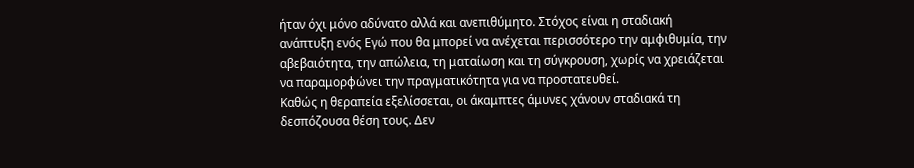ήταν όχι μόνο αδύνατο αλλά και ανεπιθύμητο. Στόχος είναι η σταδιακή ανάπτυξη ενός Εγώ που θα μπορεί να ανέχεται περισσότερο την αμφιθυμία, την αβεβαιότητα, την απώλεια, τη ματαίωση και τη σύγκρουση, χωρίς να χρειάζεται να παραμορφώνει την πραγματικότητα για να προστατευθεί.
Καθώς η θεραπεία εξελίσσεται, οι άκαμπτες άμυνες χάνουν σταδιακά τη δεσπόζουσα θέση τους. Δεν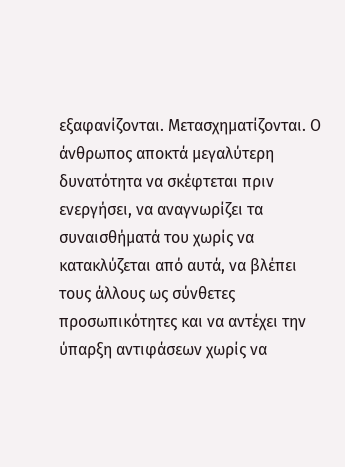εξαφανίζονται. Μετασχηματίζονται. Ο άνθρωπος αποκτά μεγαλύτερη δυνατότητα να σκέφτεται πριν ενεργήσει, να αναγνωρίζει τα συναισθήματά του χωρίς να κατακλύζεται από αυτά, να βλέπει τους άλλους ως σύνθετες προσωπικότητες και να αντέχει την ύπαρξη αντιφάσεων χωρίς να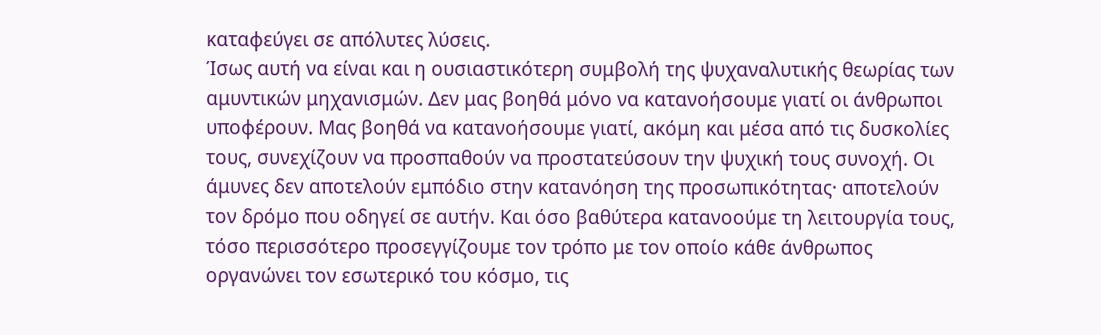καταφεύγει σε απόλυτες λύσεις.
Ίσως αυτή να είναι και η ουσιαστικότερη συμβολή της ψυχαναλυτικής θεωρίας των αμυντικών μηχανισμών. Δεν μας βοηθά μόνο να κατανοήσουμε γιατί οι άνθρωποι υποφέρουν. Μας βοηθά να κατανοήσουμε γιατί, ακόμη και μέσα από τις δυσκολίες τους, συνεχίζουν να προσπαθούν να προστατεύσουν την ψυχική τους συνοχή. Οι άμυνες δεν αποτελούν εμπόδιο στην κατανόηση της προσωπικότητας· αποτελούν τον δρόμο που οδηγεί σε αυτήν. Και όσο βαθύτερα κατανοούμε τη λειτουργία τους, τόσο περισσότερο προσεγγίζουμε τον τρόπο με τον οποίο κάθε άνθρωπος οργανώνει τον εσωτερικό του κόσμο, τις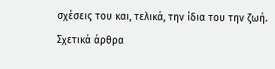σχέσεις του και, τελικά, την ίδια του την ζωή.
Σχετικά άρθρα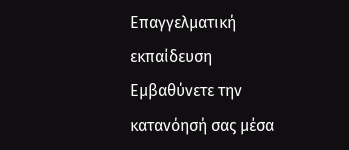Επαγγελματική εκπαίδευση
Εμβαθύνετε την κατανόησή σας μέσα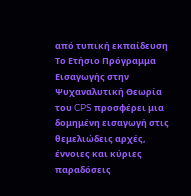από τυπική εκπαίδευση
Το Ετήσιο Πρόγραμμα Εισαγωγής στην Ψυχαναλυτική Θεωρία του CPS προσφέρει μια δομημένη εισαγωγή στις θεμελιώδεις αρχές, έννοιες και κύριες παραδόσεις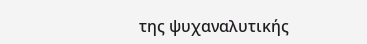της ψυχαναλυτικής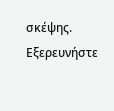σκέψης.
Εξερευνήστε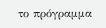το πρόγραμμα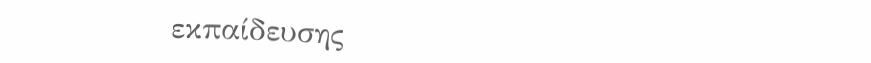εκπαίδευσης